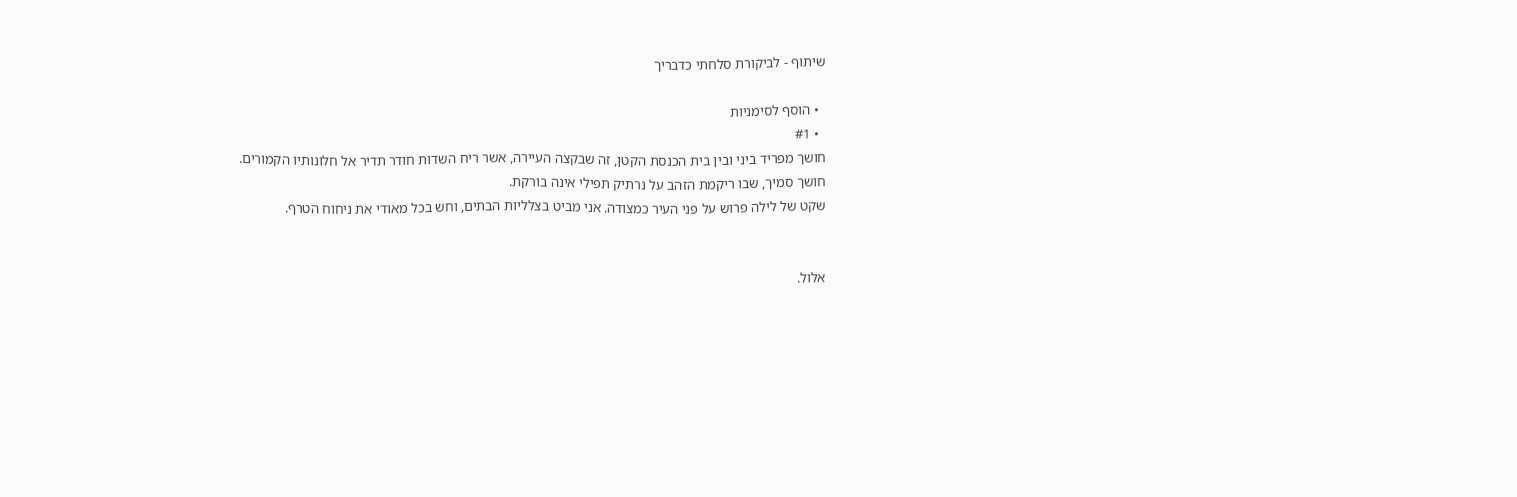שיתוף - לביקורת סלחתי כדבריך

  • הוסף לסימניות
  • #1
חושך מפריד ביני ובין בית הכנסת הקטן, זה שבקצה העיירה, אשר ריח השדות חודר תדיר אל חלונותיו הקמורים. חושך סמיך, שבו ריקמת הזהב על נרתיק תפילי אינה בורקת.
שקט של לילה פרוש על פני העיר כמצודה. אני מביט בצלליות הבתים, וחש בכל מאודי את ניחוח הטרף.


אלול.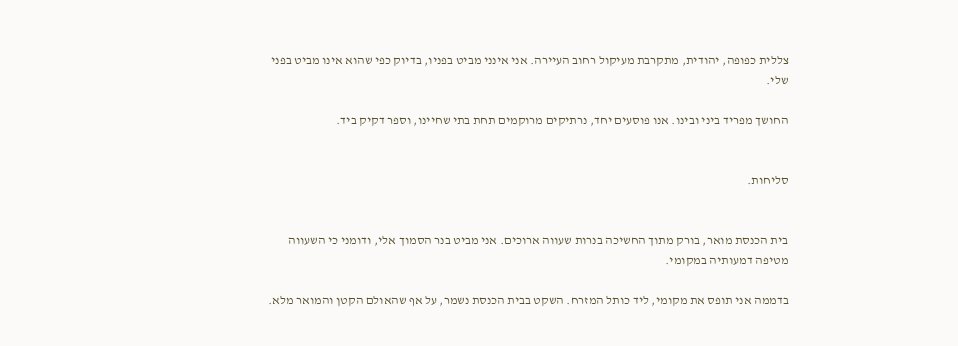צללית כפופה, יהודית, מתקרבת מעיקול רחוב העיירה. אני אינני מביט בפניו, בדיוק כפי שהוא אינו מביט בפני שלי.

החושך מפריד ביני ובינו. אנו פוסעים יחד, נרתיקים מרוקמים תחת בתי שחיינו, וספר דקיק ביד.


סליחות.


בית הכנסת מואר, בורק מתוך החשיכה בנרות שעווה ארוכים. אני מביט בנר הסמוך אלי, ודומני כי השעווה מטיפה דמעותיה במקומי.

בדממה אני תופס את מקומי, ליד כותל המזרח. השקט בבית הכנסת נשמר, על אף שהאולם הקטן והמואר מלא.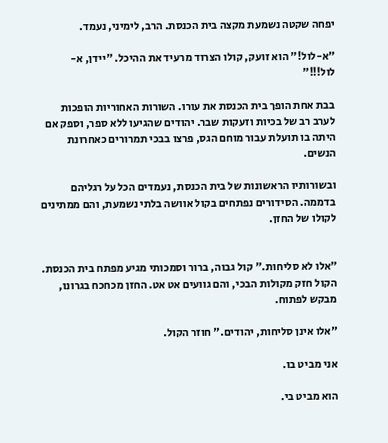יפחה שקטה נשמעת מקצה בית הכנסת. הרב, לימיני, נעמד.

"א-לול!" הוא זועק, קולו הצרוד מרעיד את ההיכל. "יידן, א-לול!!!"

בבת אחת הופך בית הכנסת את עורו. השורות האחוריות הופכות לערב רב של בכיות וזעקות שבר. יהודים שהגיעו ללא ספר, וספק אם היתה בו תועלת עבור מוחם הגס, פרצו בבכי תמרורים כאחרונת הנשים.

ובשורותיו הראשונות של בית הכנסת, נעמדים הכל על רגליהם בדממה. הסידורים נפתחים בקול אוושה בלתי נשמעת, והם ממתינים לקולו של החזן.


"אלו לא סליחות." קול גבוה, ברור וסמכותי מגיע מפתח בית הכנסת. הקול חזק מקולות הבכי, והם גוועים אט אט. החזן מכחכח בגרונו, מבקש לפתוח.

"אלו אינן סליחות, יהודים." חוזר הקול.

אני מביט בו.

הוא מביט בי.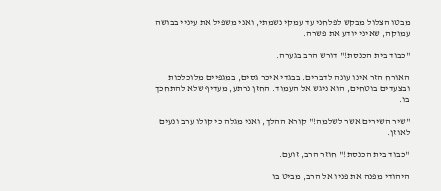מבטו הצלול מבקש לפלחני עד עמקי נשמתי, ואני משפיל את עיניי בבושה עמוקה, שאיני יודע את פשרה.

"כבוד בית הכנסת!" דורש הרב בגערה.

האורח הזר אינו עונה לדברים. בבגדי איכר גסים, במגפיים מלוכלכות ובצעדים בוטחים, הוא ניגש אל העמוד. החזן נרתע, מעדיף שלא להתחכך בו.

"שיר השירים אשר לשלמה!" קורא ההלך, ואני מגלה כי קולו ערב ונעים לאוזן.

"כבוד בית הכנסת!" חוזר הרב, זועם.

היהודי מפנה את פניו אל הרב, מביט בו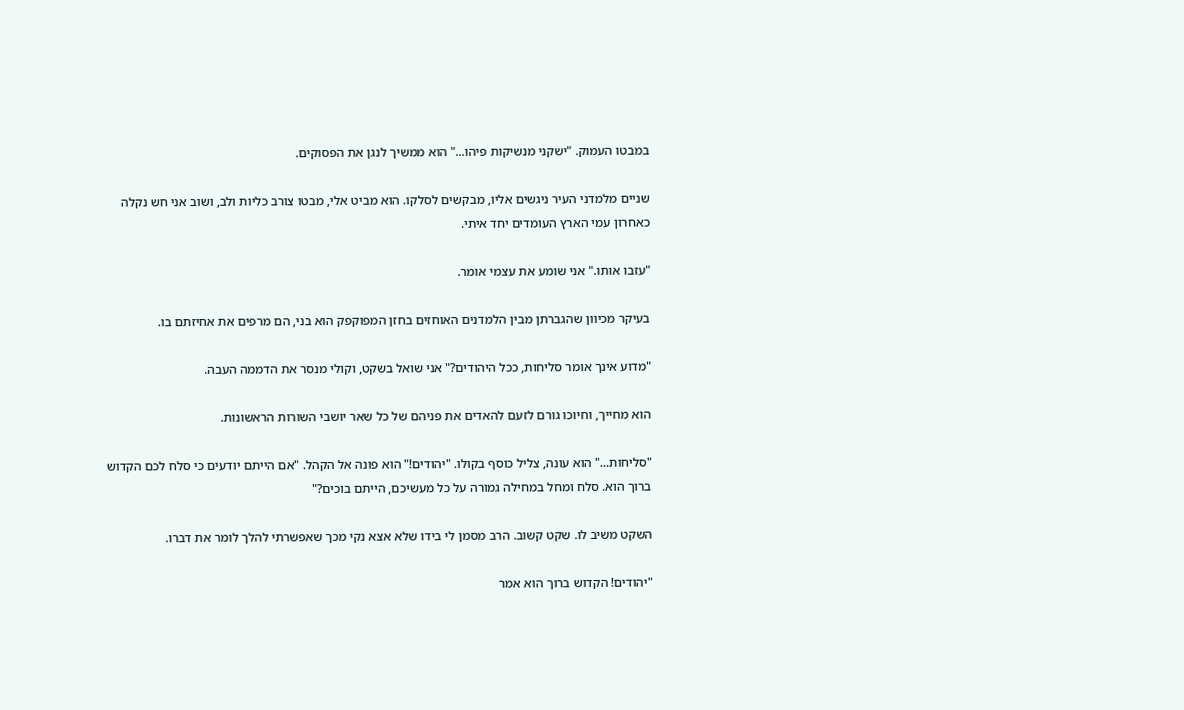במבטו העמוק. "ישקני מנשיקות פיהו..." הוא ממשיך לנגן את הפסוקים.

שניים מלמדני העיר ניגשים אליו, מבקשים לסלקו. הוא מביט אלי, מבטו צורב כליות ולב, ושוב אני חש נקלה כאחרון עמי הארץ העומדים יחד איתי.

"עזבו אותו." אני שומע את עצמי אומר.

בעיקר מכיוון שהגברתן מבין הלמדנים האוחזים בחזן המפוקפק הוא בני, הם מרפים את אחיזתם בו.

"מדוע אינך אומר סליחות, ככל היהודים?" אני שואל בשקט, וקולי מנסר את הדממה העבה.

הוא מחייך, וחיוכו גורם לזעם להאדים את פניהם של כל שאר יושבי השורות הראשונות.

"סליחות..." הוא עונה, צליל כוסף בקולו. "יהודים!" הוא פונה אל הקהל. "אם הייתם יודעים כי סלח לכם הקדוש ברוך הוא. סלח ומחל במחילה גמורה על כל מעשיכם, הייתם בוכים?"

השקט משיב לו. שקט קשוב. הרב מסמן לי בידו שלא אצא נקי מכך שאפשרתי להלך לומר את דברו.

"יהודים! הקדוש ברוך הוא אמר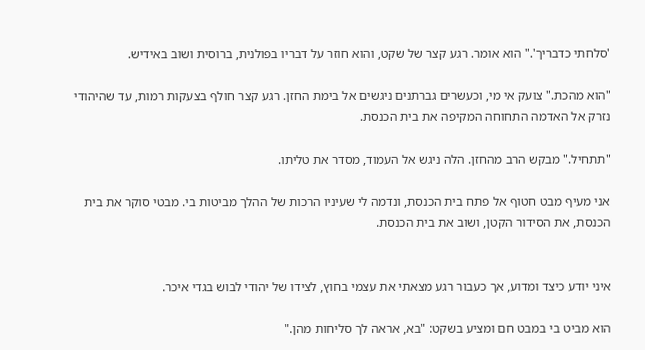'סלחתי כדבריך'." הוא אומר. רגע קצר של שקט, והוא חוזר על דבריו בפולנית, ברוסית ושוב באידיש.

"הוא מהכת." צועק אי מי, וכעשרים גברתנים ניגשים אל בימת החזן. רגע קצר חולף בצעקות רמות, עד שהיהודי נזרק אל האדמה התחוחה המקיפה את בית הכנסת.

"תתחיל." מבקש הרב מהחזן. הלה ניגש אל העמוד, מסדר את טליתו.

אני מעיף מבט חטוף אל פתח בית הכנסת, ונדמה לי שעיניו הרכות של ההלך מביטות בי. מבטי סוקר את בית הכנסת, את הסידור הקטן, ושוב את בית הכנסת.


איני יודע כיצד ומדוע, אך כעבור רגע מצאתי את עצמי בחוץ, לצידו של יהודי לבוש בגדי איכר.

הוא מביט בי במבט חם ומציע בשקט: "בא, אראה לך סליחות מהן."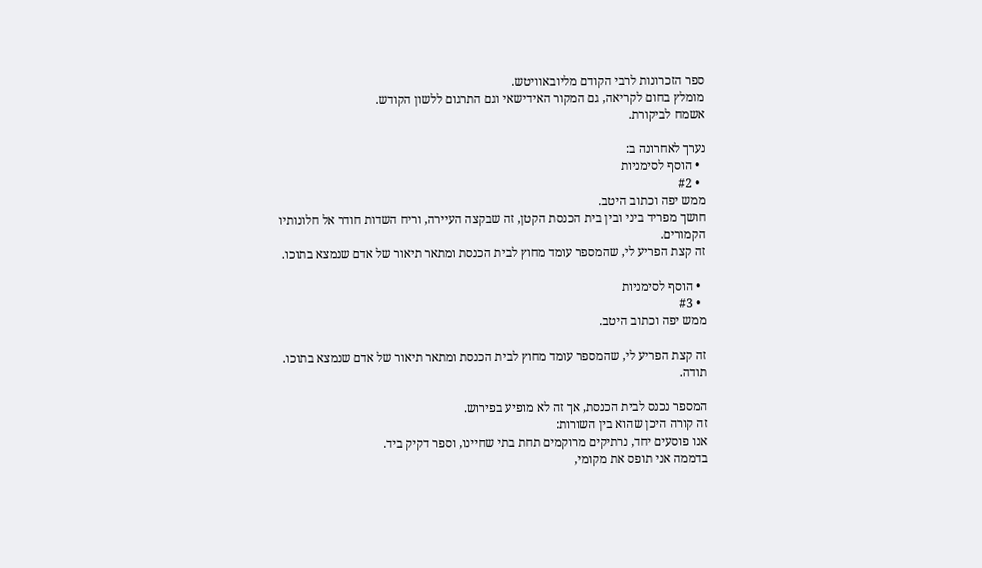ספר הזכרונות לרבי הקודם מליובאוויטש.
מומלץ בחום לקריאה, גם המקור האידישאי וגם התרגום ללשון הקודש.
אשמח לביקורת.

נערך לאחרונה ב:
  • הוסף לסימניות
  • #2
ממש יפה וכתוב היטב.
חושך מפריד ביני ובין בית הכנסת הקטן, זה שבקצה העיירה, וריח השדות חודר אל חלונותיו הקמורים.
זה קצת הפריע לי, שהמספר עומד מחוץ לבית הכנסת ומתאר תיאור של אדם שנמצא בתוכו.

  • הוסף לסימניות
  • #3
ממש יפה וכתוב היטב.

זה קצת הפריע לי, שהמספר עומד מחוץ לבית הכנסת ומתאר תיאור של אדם שנמצא בתוכו.
תודה.

המספר נכנס לבית הכנסת, אך זה לא מופיע בפירוש.
זה קורה היכן שהוא בין השורות:
אנו פוסעים יחד, נרתיקים מרוקמים תחת בתי שחיינו, וספר דקיק ביד.
בדממה אני תופס את מקומי,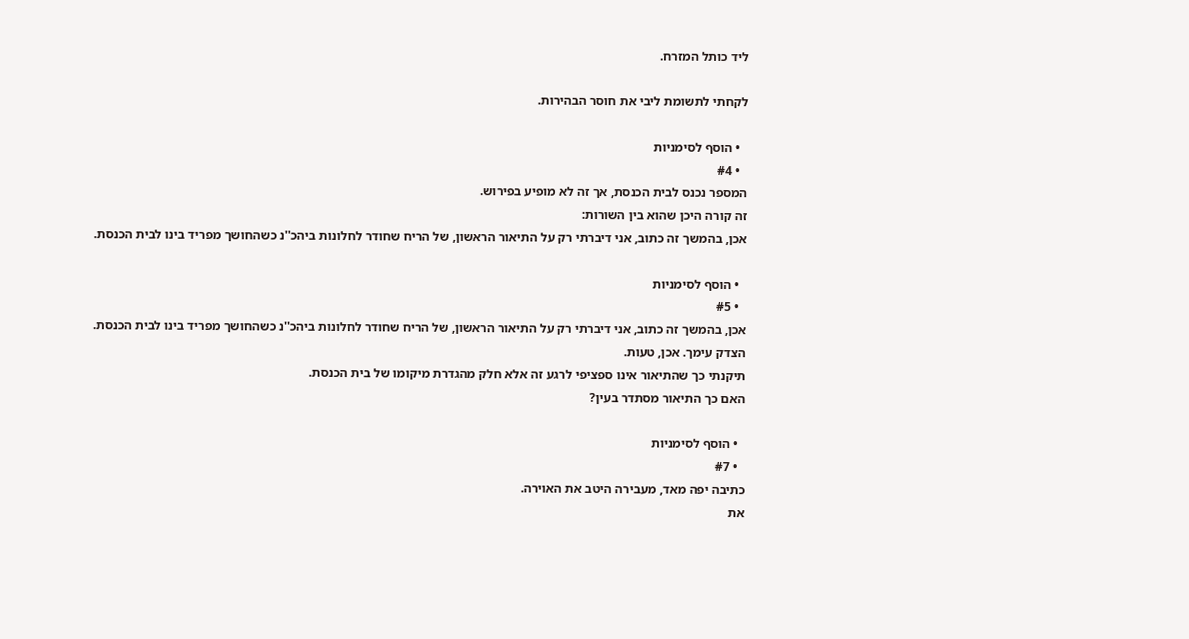ליד כותל המזרח.

לקחתי לתשומת ליבי את חוסר הבהירות.

  • הוסף לסימניות
  • #4
המספר נכנס לבית הכנסת, אך זה לא מופיע בפירוש.
זה קורה היכן שהוא בין השורות:
אכן, בהמשך זה כתוב, אני דיברתי רק על התיאור הראשון, של הריח שחודר לחלונות ביהכ''נ כשהחושך מפריד בינו לבית הכנסת.

  • הוסף לסימניות
  • #5
אכן, בהמשך זה כתוב, אני דיברתי רק על התיאור הראשון, של הריח שחודר לחלונות ביהכ''נ כשהחושך מפריד בינו לבית הכנסת.
הצדק עימך. אכן, טעות.
תיקנתי כך שהתיאור אינו ספציפי לרגע זה אלא חלק מהגדרת מיקומו של בית הכנסת.
האם כך התיאור מסתדר בעין?

  • הוסף לסימניות
  • #7
כתיבה יפה מאד, מעבירה היטב את האוירה.
את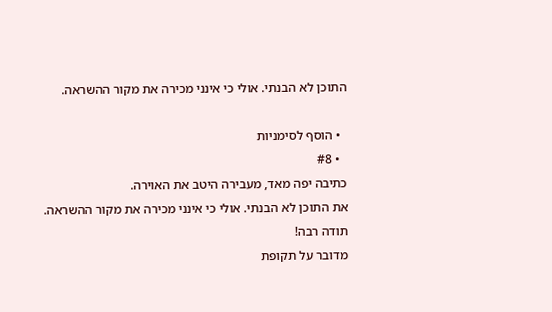התוכן לא הבנתי. אולי כי אינני מכירה את מקור ההשראה.

  • הוסף לסימניות
  • #8
כתיבה יפה מאד, מעבירה היטב את האוירה.
את התוכן לא הבנתי. אולי כי אינני מכירה את מקור ההשראה.
תודה רבה!
מדובר על תקופת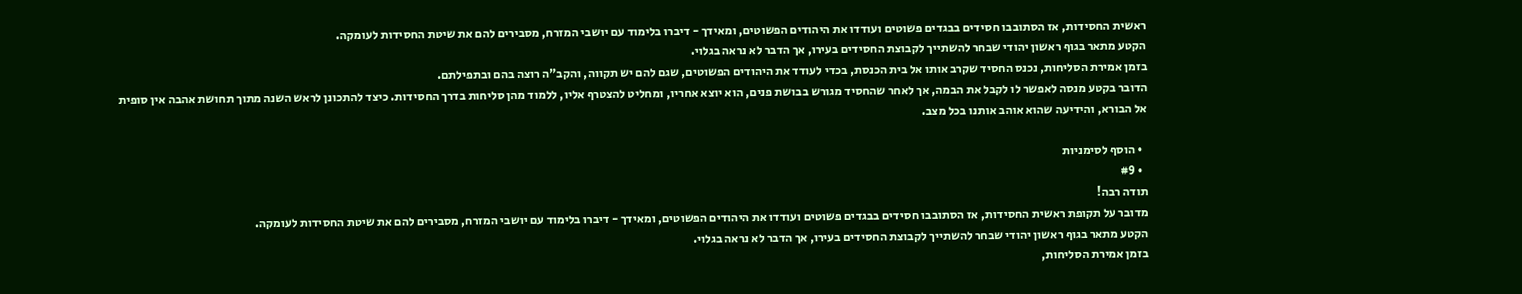ראשית החסידות, אז הסתובבו חסידים בבגדים פשוטים ועודדו את היהודים הפשוטים, ומאידך - דיברו בלימוד עם יושבי המזרח, מסבירים להם את שיטת החסידות לעומקה.
הקטע מתאר בגוף ראשון יהודי שבחר להשתייך לקבוצת החסידים בעירו, אך הדבר לא נראה בגלוי.
בזמן אמירת הסליחות, נכנס החסיד שקרב אותו אל בית הכנסת, בכדי לעודד את היהודים הפשוטים, שגם להם יש תקווה, והקב"ה רוצה בהם ובתפילתם.
הדובר בקטע מנסה לאפשר לו לקבל את הבמה, אך לאחר שהחסיד מגורש בבושת פנים, הוא יוצא אחריו, ומחליט להצטרף אליו, ללמוד מהן סליחות בדרך החסידות. כיצד להתכונן לראש השנה מתוך תחושת אהבה אין סופית אל הבורא, והידיעה שהוא אוהב אותנו בכל מצב.

  • הוסף לסימניות
  • #9
תודה רבה!
מדובר על תקופת ראשית החסידות, אז הסתובבו חסידים בבגדים פשוטים ועודדו את היהודים הפשוטים, ומאידך - דיברו בלימוד עם יושבי המזרח, מסבירים להם את שיטת החסידות לעומקה.
הקטע מתאר בגוף ראשון יהודי שבחר להשתייך לקבוצת החסידים בעירו, אך הדבר לא נראה בגלוי.
בזמן אמירת הסליחות,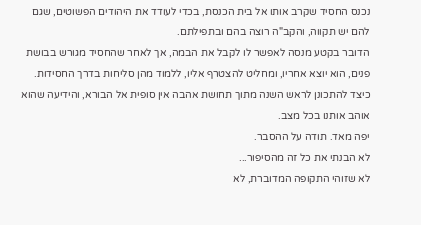נכנס החסיד שקרב אותו אל בית הכנסת, בכדי לעודד את היהודים הפשוטים, שגם להם יש תקווה, והקב"ה רוצה בהם ובתפילתם.
הדובר בקטע מנסה לאפשר לו לקבל את הבמה, אך לאחר שהחסיד מגורש בבושת פנים, הוא יוצא אחריו, ומחליט להצטרף אליו, ללמוד מהן סליחות בדרך החסידות. כיצד להתכונן לראש השנה מתוך תחושת אהבה אין סופית אל הבורא, והידיעה שהוא אוהב אותנו בכל מצב.
יפה מאד. תודה על ההסבר.
לא הבנתי את כל זה מהסיפור...
לא שזוהי התקופה המדוברת, לא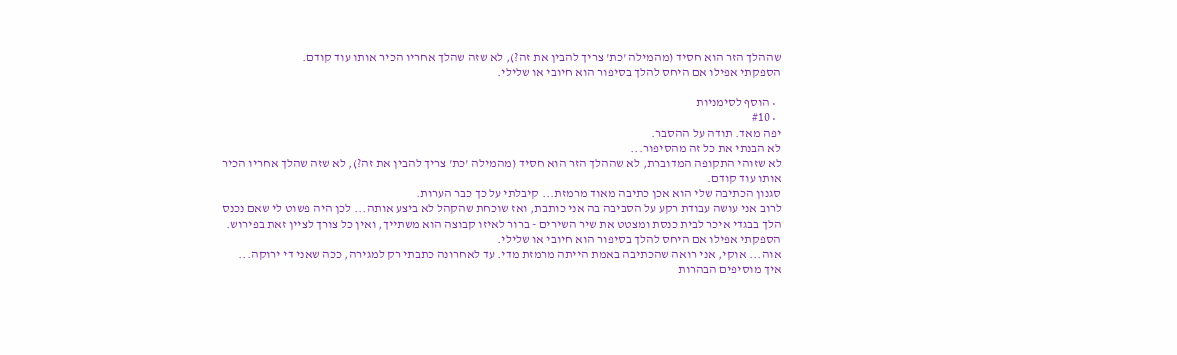שההלך הזר הוא חסיד (מהמילה 'כת' צריך להבין את זה?), לא שזה שהלך אחריו הכיר אותו עוד קודם.
הספקתי אפילו אם היחס להלך בסיפור הוא חיובי או שלילי.

  • הוסף לסימניות
  • #10
יפה מאד. תודה על ההסבר.
לא הבנתי את כל זה מהסיפור...
לא שזוהי התקופה המדוברת, לא שההלך הזר הוא חסיד (מהמילה 'כת' צריך להבין את זה?), לא שזה שהלך אחריו הכיר אותו עוד קודם.
סגנון הכתיבה שלי הוא אכן כתיבה מאוד מרמזת... קיבלתי על כך כבר הערות.
לרוב אני עושה עבודת רקע על הסביבה בה אני כותבת, ואז שוכחת שהקהל לא ביצע אותה... לכן היה פשוט לי שאם נכנס הלך בבגדי איכר לבית כנסת ומצטט את שיר השירים - ברור לאיזו קבוצה הוא משתייך, ואין כל צורך לציין זאת בפירוש.
הספקתי אפילו אם היחס להלך בסיפור הוא חיובי או שלילי.
אוה... אוקי, אני רואה שהכתיבה באמת הייתה מרמזת מדי. עד לאחרונה כתבתי רק למגירה, ככה שאני די ירוקה...
איך מוסיפים הבהרות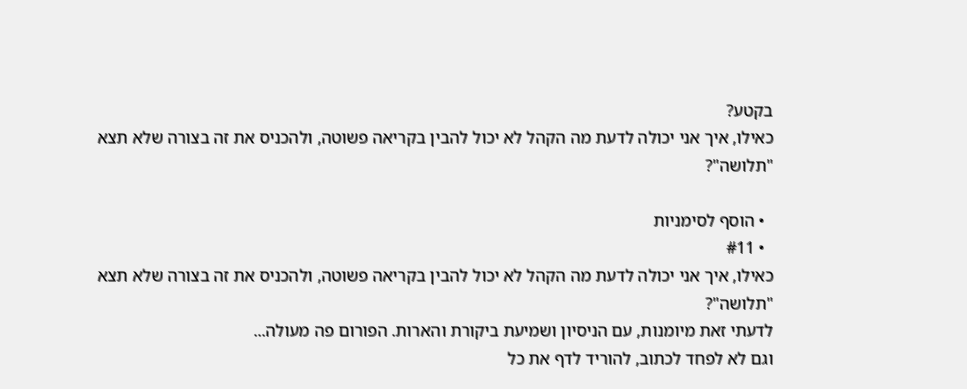בקטע?
כאילו, איך אני יכולה לדעת מה הקהל לא יכול להבין בקריאה פשוטה, ולהכניס את זה בצורה שלא תצא "תלושה"?

  • הוסף לסימניות
  • #11
כאילו, איך אני יכולה לדעת מה הקהל לא יכול להבין בקריאה פשוטה, ולהכניס את זה בצורה שלא תצא "תלושה"?
לדעתי זאת מיומנות, עם הניסיון ושמיעת ביקורת והארות. הפורום פה מעולה...
וגם לא לפחד לכתוב, להוריד לדף את כל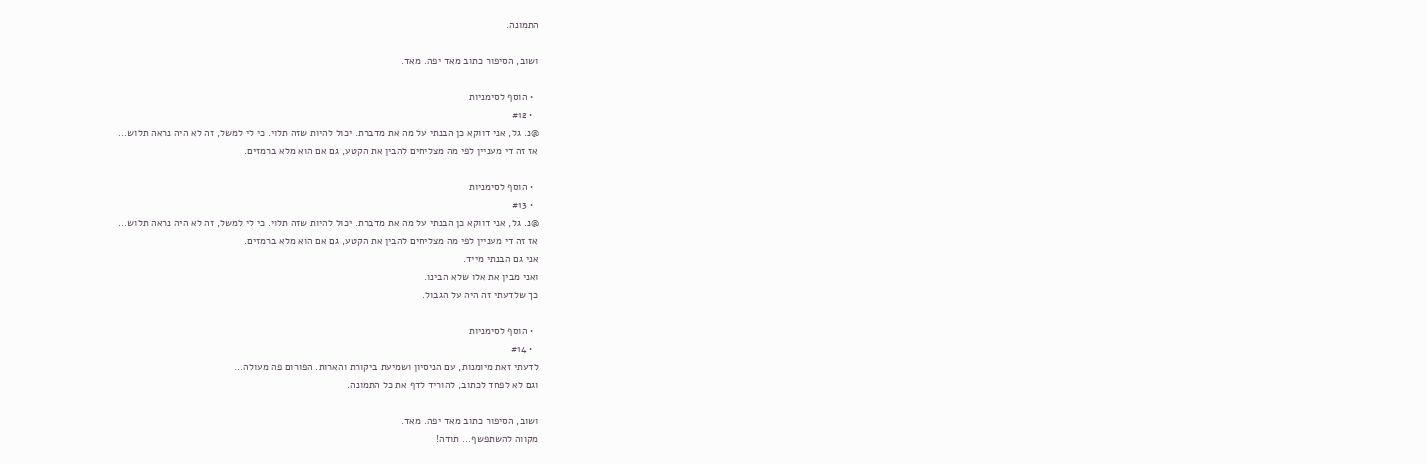התמונה.

ושוב, הסיפור כתוב מאד יפה. מאד.

  • הוסף לסימניות
  • #12
@נ. גל, אני דווקא כן הבנתי על מה את מדברת. יכול להיות שזה תלוי. כי לי למשל, זה לא היה נראה תלוש...
אז זה די מעניין לפי מה מצליחים להבין את הקטע, גם אם הוא מלא ברמזים.

  • הוסף לסימניות
  • #13
@נ. גל, אני דווקא כן הבנתי על מה את מדברת. יכול להיות שזה תלוי. כי לי למשל, זה לא היה נראה תלוש...
אז זה די מעניין לפי מה מצליחים להבין את הקטע, גם אם הוא מלא ברמזים.
אני גם הבנתי מייד.
ואני מבין את אלו שלא הבינו.
כך שלדעתי זה היה על הגבול.

  • הוסף לסימניות
  • #14
לדעתי זאת מיומנות, עם הניסיון ושמיעת ביקורת והארות. הפורום פה מעולה...
וגם לא לפחד לכתוב, להוריד לדף את כל התמונה.

ושוב, הסיפור כתוב מאד יפה. מאד.
מקווה להשתפשף... תודה!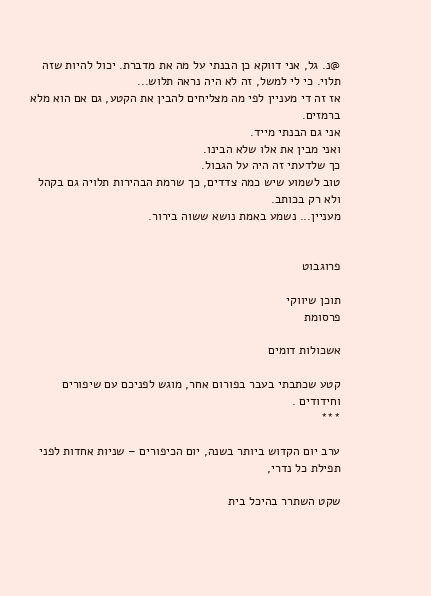@נ. גל, אני דווקא כן הבנתי על מה את מדברת. יכול להיות שזה תלוי. כי לי למשל, זה לא היה נראה תלוש...
אז זה די מעניין לפי מה מצליחים להבין את הקטע, גם אם הוא מלא ברמזים.
אני גם הבנתי מייד.
ואני מבין את אלו שלא הבינו.
כך שלדעתי זה היה על הגבול.
טוב לשמוע שיש כמה צדדים, כך שרמת הבהירות תלויה גם בקהל ולא רק בכותב.
מעניין... נשמע באמת נושא ששוה בירור.


פרוגבוט

תוכן שיווקי
פרסומת

אשכולות דומים

קטע שכתבתי בעבר בפורום אחר, מוגש לפניכם עם שיפורים וחידודים .
***

ערב יום הקדוש ביותר בשנה, יום הכיפורים – שניות אחדות לפני תפילת כל נדרי,

שקט השתרר בהיכל בית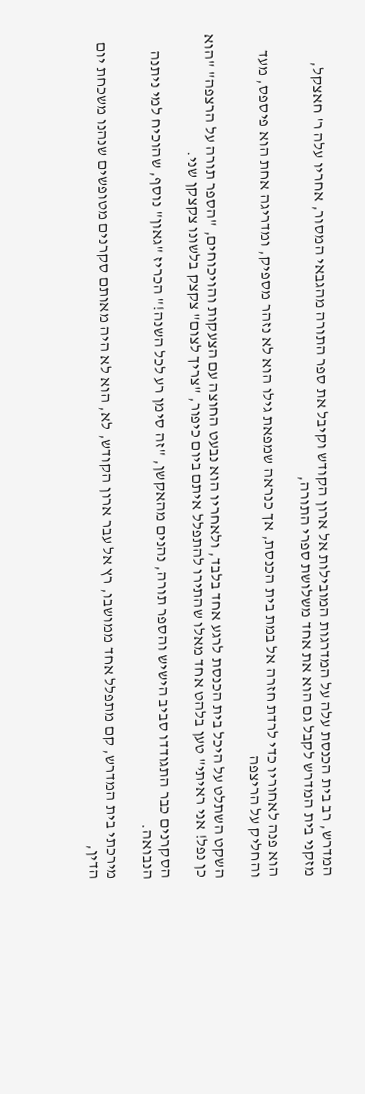המדרש, רב בית הכנסת עלה על המדרגות המובילות אל ארון הקודש וקיבל את ספר התורה מהגבאי המסור, אחריו עלה ר' חאצקל, מזקני בית המדרש לקבל גם הוא את אחד משלושת ספרי התורה,

הוא פנה לאחוריו כדי לרדת חזרה אל במת בית הכנסת, אך כנראה שמפאת גילו הוא לא נזהר מספיק, ומדריגה אחת הוא פיספס, מעד והחליק על הריצפה

השקט השתלט על היכל בית הכנסת לרגע אחד בלבד, ולאחריו הוא נבעט החוצה עם הצעקות והויכוחים, "הספר תורה על הרצפה" "הוא כן נפל! אני ראיתי" טען בלהט אחד מאלו שהתירו להתפלל איתם ביום כיפור, "צריך לצום" צקצק בלשונו צקצקן שני.

הסקרנים כבר התגודדו סביב הישיש והספר תורה, נהנים מהאקשן, "זה סימן רע לכל השנה!" הכריז "גאון" נוסף, שהוכיח למי ניתנה הנבואה.

מירכתי בית המדרש, קם מתפלל אחד ממושבו, רץ אל עבר ארון הקודש, לא, הוא לא היה מאותם סקרנים מטופשים שנהנו משכחת יום הדין,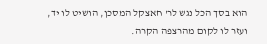הוא בסך הכל נגש לר' חאצקל המסכן, הושיט לו יד, ועזר לו לקום מהרצפה הקרה.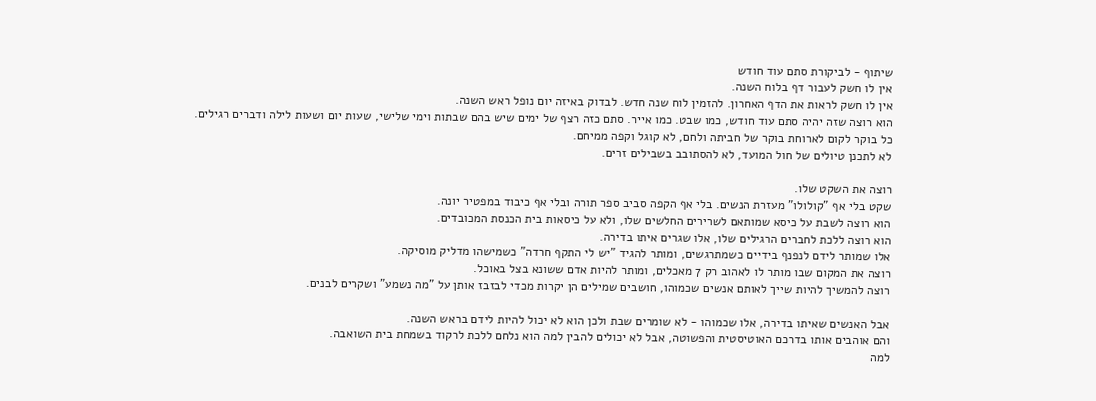שיתוף - לביקורת סתם עוד חודש
אין לו חשק לעבור דף בלוח השנה.
אין לו חשק לראות את הדף האחרון. להזמין לוח שנה חדש. לבדוק באיזה יום נופל ראש השנה.
הוא רוצה שזה יהיה סתם עוד חודש, כמו שבט. כמו אייר. סתם כזה רצף של ימים שיש בהם שבתות וימי שלישי, שעות יום ושעות לילה ודברים רגילים.
כל בוקר לקום לארוחת בוקר של חביתה ולחם, לא קוגל וקפה ממיחם.
לא לתכנן טיולים של חול המועד, לא להסתובב בשבילים זרים.

רוצה את השקט שלו.
שקט בלי אף "קולולו" מעזרת הנשים. בלי אף הקפה סביב ספר תורה ובלי אף כיבוד במפטיר יונה.
הוא רוצה לשבת על כיסא שמותאם לשרירים החלשים שלו, ולא על כיסאות בית הכנסת המכובדים.
הוא רוצה ללכת לחברים הרגילים שלו, אלו שגרים איתו בדירה.
אלו שמותר לידם לנפנף בידיים כשמתרגשים, ומותר להגיד "יש לי התקף חרדה" כשמישהו מדליק מוסיקה.
רוצה את המקום שבו מותר לו לאהוב רק 7 מאכלים, ומותר להיות אדם ששונא בצל באוכל.
רוצה להמשיך להיות שייך לאותם אנשים שכמוהו, חושבים שמילים הן יקרות מכדי לבזבז אותן על "מה נשמע" ושקרים לבנים.

אבל האנשים שאיתו בדירה, אלו שכמוהו - לא שומרים שבת ולכן הוא לא יכול להיות לידם בראש השנה.
והם אוהבים אותו בדרכם האוטיסטית והפשוטה, אבל לא יכולים להבין למה הוא נלחם ללכת לרקוד בשמחת בית השואבה.
למה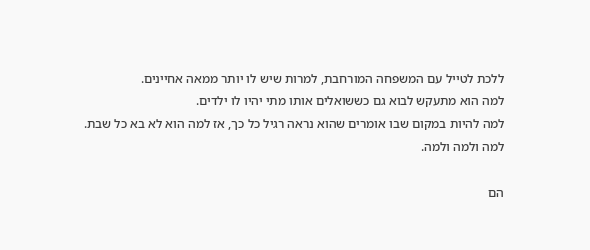ללכת לטייל עם המשפחה המורחבת, למרות שיש לו יותר ממאה אחיינים.
למה הוא מתעקש לבוא גם כששואלים אותו מתי יהיו לו ילדים.
למה להיות במקום שבו אומרים שהוא נראה רגיל כל כך, אז למה הוא לא בא כל שבת.
למה ולמה ולמה.

הם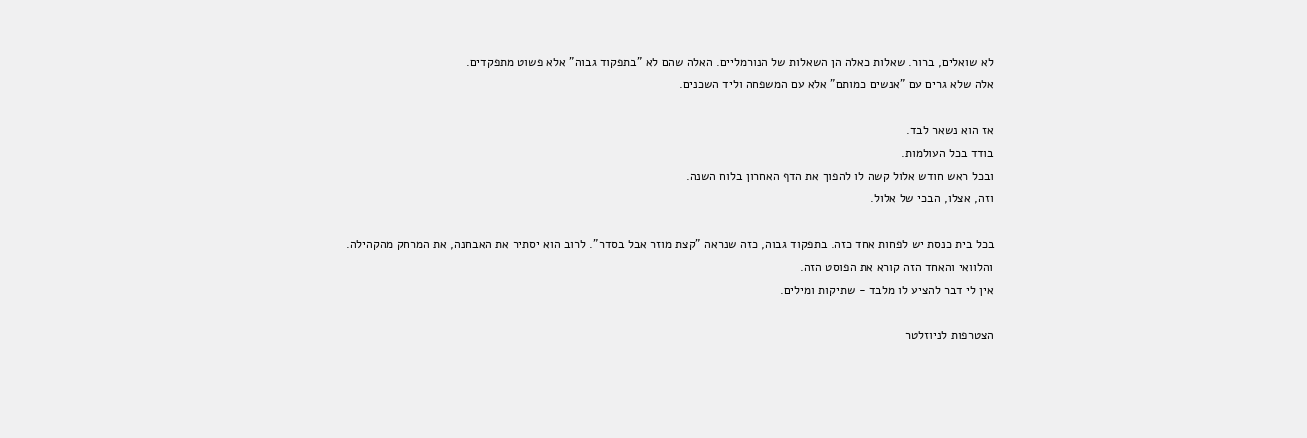לא שואלים, ברור. שאלות כאלה הן השאלות של הנורמליים. האלה שהם לא "בתפקוד גבוה" אלא פשוט מתפקדים.
אלה שלא גרים עם "אנשים כמותם" אלא עם המשפחה וליד השכנים.

אז הוא נשאר לבד.
בודד בכל העולמות.
ובכל ראש חודש אלול קשה לו להפוך את הדף האחרון בלוח השנה.
וזה, אצלו, הבכי של אלול.

בכל בית כנסת יש לפחות אחד כזה. בתפקוד גבוה, כזה שנראה "קצת מוזר אבל בסדר". לרוב הוא יסתיר את האבחנה, את המרחק מהקהילה.
והלוואי והאחד הזה קורא את הפוסט הזה.
אין לי דבר להציע לו מלבד - שתיקות ומילים.

הצטרפות לניוזלטר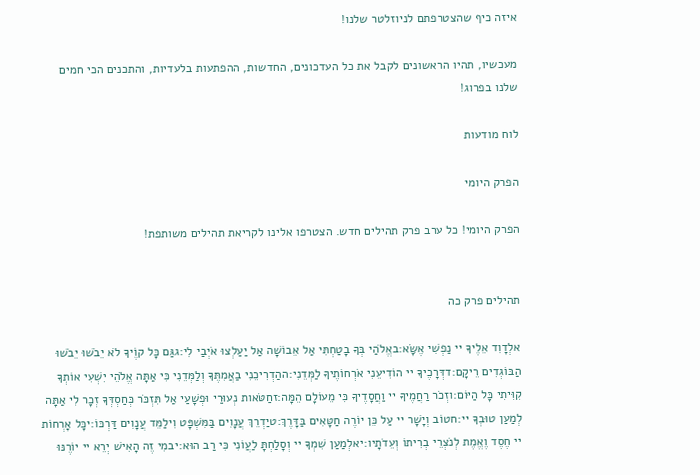איזה כיף שהצטרפתם לניוזלטר שלנו!

מעכשיו, תהיו הראשונים לקבל את כל העדכונים, החדשות, ההפתעות בלעדיות, והתכנים הכי חמים שלנו בפרוג!

לוח מודעות

הפרק היומי

הפרק היומי! כל ערב פרק תהילים חדש. הצטרפו אלינו לקריאת תהילים משותפת!


תהילים פרק כה

אלְדָוִד אֵלֶיךָ יי נַפְשִׁי אֶשָּׂא:באֱלֹהַי בְּךָ בָטַחְתִּי אַל אֵבוֹשָׁה אַל יַעַלְצוּ אֹיְבַי לִי:גגַּם כָּל קוֶֹיךָ לֹא יֵבֹשׁוּ יֵבֹשׁוּ הַבּוֹגְדִים רֵיקָם:דדְּרָכֶיךָ יי הוֹדִיעֵנִי אֹרְחוֹתֶיךָ לַמְּדֵנִי:ההַדְרִיכֵנִי בַאֲמִתֶּךָ וְלַמְּדֵנִי כִּי אַתָּה אֱלֹהֵי יִשְׁעִי אוֹתְךָ קִוִּיתִי כָּל הַיּוֹם:וזְכֹר רַחֲמֶיךָ יי וַחֲסָדֶיךָ כִּי מֵעוֹלָם הֵמָּה:זחַטֹּאות נְעוּרַי וּפְשָׁעַי אַל תִּזְכֹּר כְּחַסְדְּךָ זְכָר לִי אַתָּה לְמַעַן טוּבְךָ יי:חטוֹב וְיָשָׁר יי עַל כֵּן יוֹרֶה חַטָּאִים בַּדָּרֶךְ:טיַדְרֵךְ עֲנָוִים בַּמִּשְׁפָּט וִילַמֵּד עֲנָוִים דַּרְכּוֹ:יכָּל אָרְחוֹת יי חֶסֶד וֶאֱמֶת לְנֹצְרֵי בְרִיתוֹ וְעֵדֹתָיו:יאלְמַעַן שִׁמְךָ יי וְסָלַחְתָּ לַעֲוֹנִי כִּי רַב הוּא:יבמִי זֶה הָאִישׁ יְרֵא יי יוֹרֶנּוּ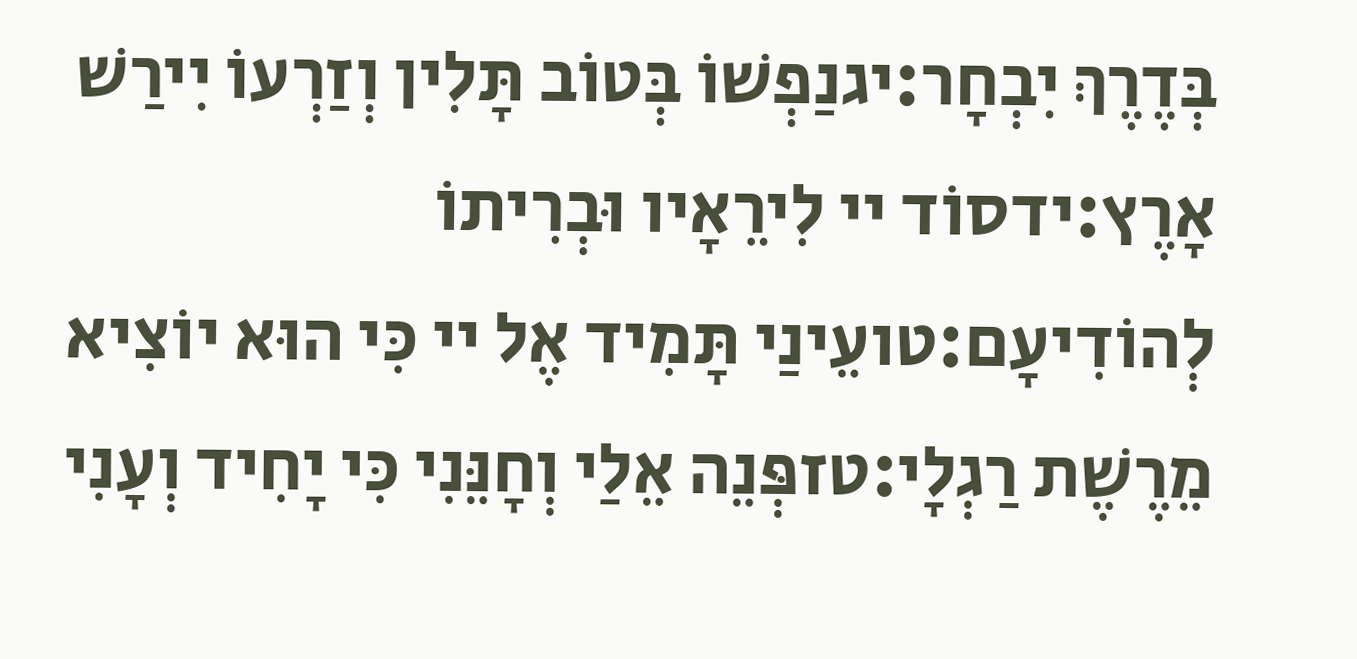בְּדֶרֶךְ יִבְחָר:יגנַפְשׁוֹ בְּטוֹב תָּלִין וְזַרְעוֹ יִירַשׁ אָרֶץ:ידסוֹד יי לִירֵאָיו וּבְרִיתוֹ לְהוֹדִיעָם:טועֵינַי תָּמִיד אֶל יי כִּי הוּא יוֹצִיא מֵרֶשֶׁת רַגְלָי:טזפְּנֵה אֵלַי וְחָנֵּנִי כִּי יָחִיד וְעָנִי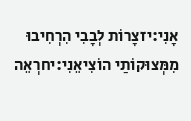אָנִי:יזצָרוֹת לְבָבִי הִרְחִיבוּ מִמְּצוּקוֹתַי הוֹצִיאֵנִי:יחרְאֵה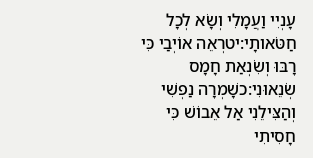עָנְיִי וַעֲמָלִי וְשָׂא לְכָל חַטֹּאותָי:יטרְאֵה אוֹיְבַי כִּי רָבּוּ וְשִׂנְאַת חָמָס שְׂנֵאוּנִי:כשָׁמְרָה נַפְשִׁי וְהַצִּילֵנִי אַל אֵבוֹשׁ כִּי חָסִיתִי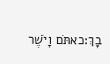בָךְ:כאתֹּם וָיֹשֶׁר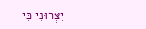יִצְּרוּנִי כִּי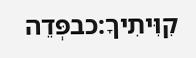קִוִּיתִיךָ:כבפְּדֵה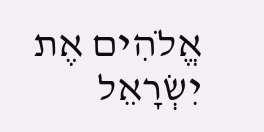אֱלֹהִים אֶת יִשְׂרָאֵל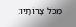מִכֹּל צָרוֹתָיו: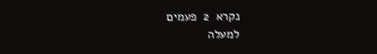נקרא  2  פעמים
למעלה